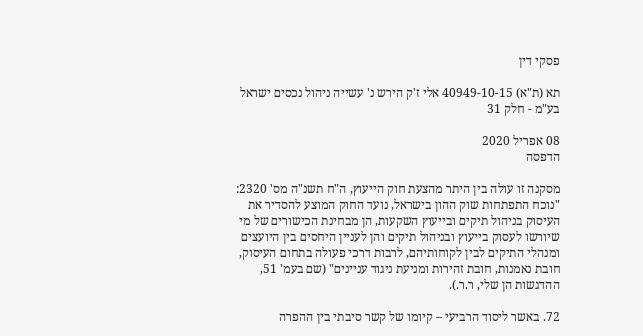פסקי דין

תא (ת"א) 40949-10-15 אלי ז'ק הירש נ' עשייה ניהול נכסים ישראל בע"מ - חלק 31

08 אפריל 2020
הדפסה

מסקנה זו עולה בין היתר מהצעת חוק הייעוץ, ה"ח תשנ"ה מס' 2320:
"נוכח התפתחות שוק ההון בישראל, נועד החוק המוצע להסדיר את העיסוק בניהול תיקים ובייעוץ השקעות, הן מבחינת הכישורים של מי שיורשו לעסוק בייעוץ ובניהול תיקים והן לעניין היחסים בין היועצים ומנהלי התיקים לבין לקוחותיהם, לרבות דרכי פעולה בתחום העיסוק, חובת נאמנות, חובת זהירות ומניעת ניגוד עניינים" (שם בעמ' 51, ההדגשות הן שלי, ר.ר.).

72. באשר ליסוד הרביעי – קיומו של קשר סיבתי בין ההפרה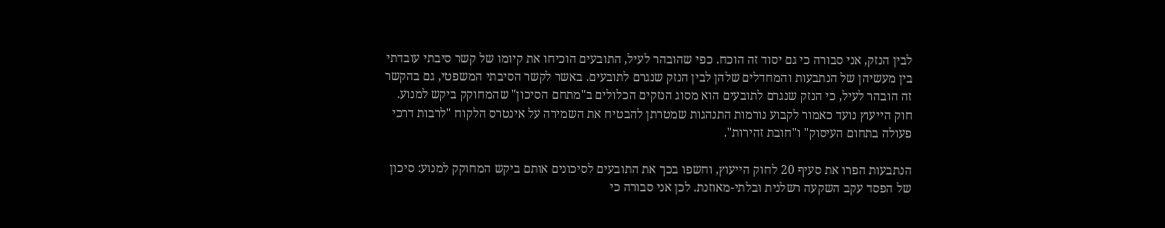לבין הנזק, אני סבורה כי גם יסוד זה הוכח. כפי שהובהר לעיל, התובעים הוכיחו את קיומו של קשר סיבתי עובדתי בין מעשיהן של הנתבעות והמחדלים שלהן לבין הנזק שנגרם לתובעים. באשר לקשר הסיבתי המשפטי, גם בהקשר זה הובהר לעיל, כי הנזק שנגרם לתובעים הוא מסוג הנזקים הכלולים ב"מתחם הסיכון" שהמחוקק ביקש למנוע. חוק הייעוץ נועד כאמור לקבוע נורמות התנהגות שמטרתן להבטיח את השמירה על אינטרס הלקוח "לרבות דרכי פעולה בתחום העיסוק" ו"חובת זהירות".

הנתבעות הפרו את סעיף 20 לחוק הייעוץ, וחשפו בכך את התובעים לסיכונים אותם ביקש המחוקק למנוע: סיכון של הפסד עקב השקעה רשלנית ובלתי-מאוזנת. לכן אני סבורה כי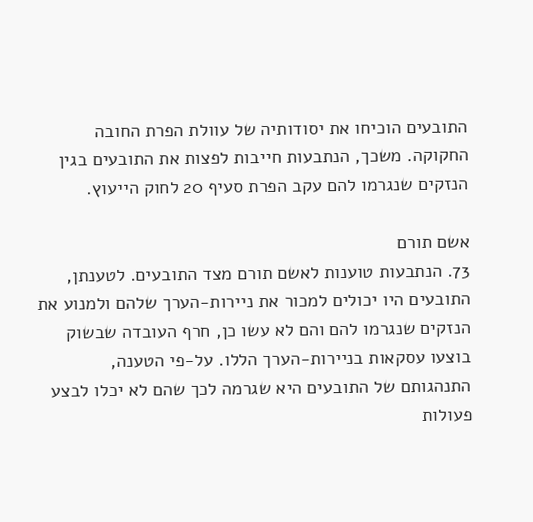התובעים הוכיחו את יסודותיה של עוולת הפרת החובה החקוקה. משכך, הנתבעות חייבות לפצות את התובעים בגין הנזקים שנגרמו להם עקב הפרת סעיף 20 לחוק הייעוץ.

אשם תורם
73. הנתבעות טוענות לאשם תורם מצד התובעים. לטענתן, התובעים היו יכולים למכור את ניירות-הערך שלהם ולמנוע את הנזקים שנגרמו להם והם לא עשו כן, חרף העובדה שבשוק בוצעו עסקאות בניירות-הערך הללו. על-פי הטענה, התנהגותם של התובעים היא שגרמה לכך שהם לא יכלו לבצע פעולות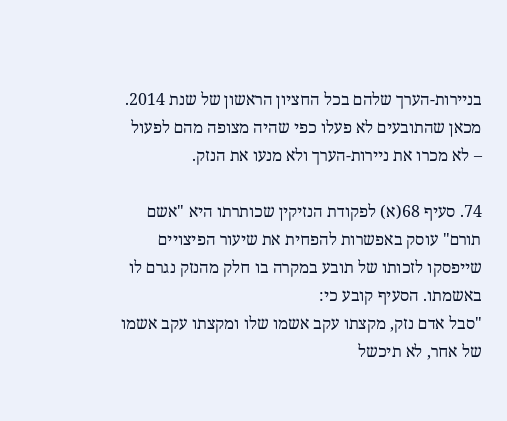בניירות-הערך שלהם בכל החציון הראשון של שנת 2014. מכאן שהתובעים לא פעלו כפי שהיה מצופה מהם לפעול – לא מכרו את ניירות-הערך ולא מנעו את הנזק.

74. סעיף 68(א) לפקודת הנזיקין שכותרתו היא "אשם תורם" עוסק באפשרות להפחית את שיעור הפיצויים שייפסקו לזכותו של תובע במקרה בו חלק מהנזק נגרם לו באשמתו. הסעיף קובע כי:
"סבל אדם נזק, מקצתו עקב אשמו שלו ומקצתו עקב אשמו של אחר, לא תיכשל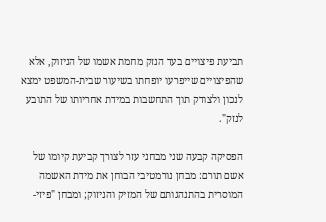תביעת פיצויים בעד הנזק מחמת אשמו של הניזוק, אלא שהפיצויים שייפרעו יופחתו בשיעור שבית-המשפט ימצא לנכון ולצודק תוך התחשבות במידת אחריותו של התובע לנזק".

הפסיקה קבעה שני מבחני עזר לצורך קביעת קיומו של אשם תורם: מבחן נורמטיבי הבוחן את מידת האשמה המוסרית בהתנהגותם של המזיק והניזוק; ומבחן "פיזי-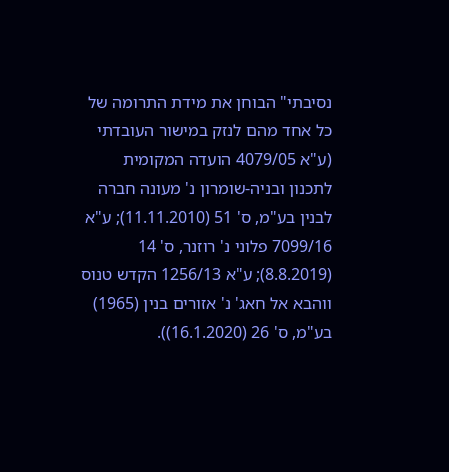נסיבתי" הבוחן את מידת התרומה של כל אחד מהם לנזק במישור העובדתי (ע"א 4079/05 הועדה המקומית לתכנון ובניה-שומרון נ' מעונה חברה לבנין בע"מ, ס' 51 (11.11.2010); ע"א 7099/16 פלוני נ' רוזנר, ס' 14 (8.8.2019); ע"א 1256/13 הקדש טנוס ווהבא אל חאג' נ' אזורים בנין (1965) בע"מ, ס' 26 (16.1.2020)).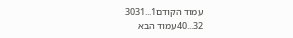עמוד הקודם1...3031
32...40עמוד הבא